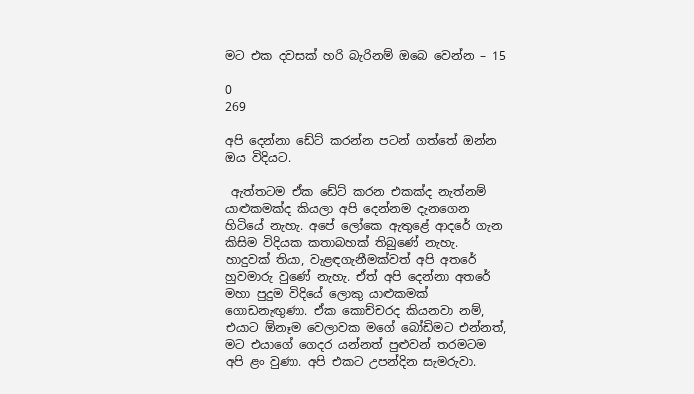මට එක දවසක් හරි බැරිනම් ඔබෙ වෙන්න – 15

0
269

අපි දෙන්නා ඩේට් කරන්න පටන් ගත්තේ ඔන්න ඔය විදියට.

 ඇත්තටම ඒක ඩේට් කරන එකක්ද නැත්නම් යාළුකමක්ද කියලා අපි දෙන්නම දැනගෙන හිටියේ නැහැ. අපේ ලෝකෙ ඇතුළේ ආදරේ ගැන කිසිම විදියක කතාබහක් තිබුණේ නැහැ. හාදුවක් තියා, වැළඳගැනීමක්වත් අපි අතරේ හුවමාරු වුණේ නැහැ. ඒත් අපි දෙන්නා අතරේ මහා පුදුම විදියේ ලොකු යාළුකමක් ගොඩනැඟුණා. ඒක කොච්චරද කියනවා නම්, එයාට ඕනෑම වෙලාවක මගේ බෝඩිමට එන්නත්, මට එයාගේ ගෙදර යන්නත් පුළුවන් තරමටම අපි ළං වුණා. අපි එකට උපන්දින සැමරුවා.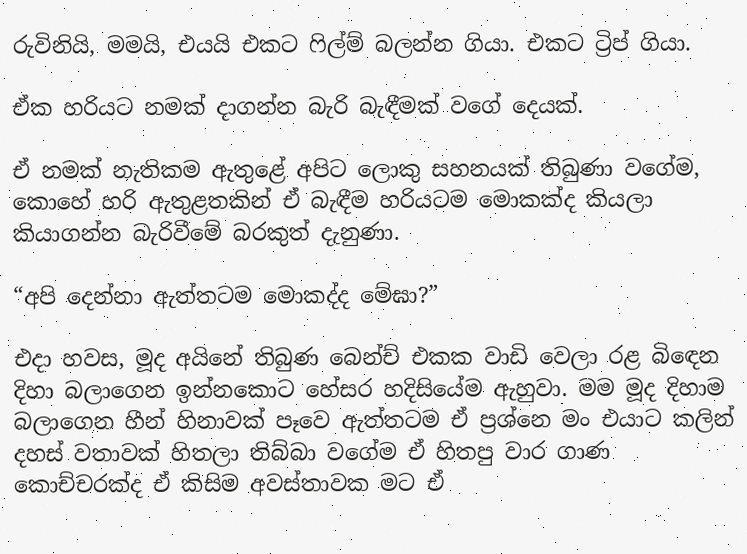රුවිනියි, මමයි, එයයි එකට ෆිල්ම් බලන්න ගියා. එකට ට්‍රිප් ගියා.

ඒක හරියට නමක් දාගන්න බැරි බැඳීමක් වගේ දෙයක්.

ඒ නමක් නැතිකම ඇතුළේ අපිට ලොකු සහනයක් තිබුණා වගේම, කොහේ හරි ඇතුළතකින් ඒ බැඳීම හරියටම මොකක්ද කියලා කියාගන්න බැරිවීමේ බරකුත් දැනුණා.

“අපි දෙන්නා ඇත්තටම මොකද්ද මේඝා?”

එදා හවස, මූද අයිනේ තිබුණ බෙන්ච් එකක වාඩි වෙලා රළ බිඳෙන දිහා බලාගෙන ඉන්නකොට හේසර හදිසියේම ඇහුවා. මම මූද දිහාම බලාගෙන හීන් හිනාවක් පෑවෙ ඇත්තටම ඒ ප්‍රශ්නෙ මං එයාට කලින් දහස් වතාවක් හිතලා තිබ්බා වගේම ඒ හිතපු වාර ගාණ කොච්චරක්ද ඒ කිසිම අවස්තාවක මට ඒ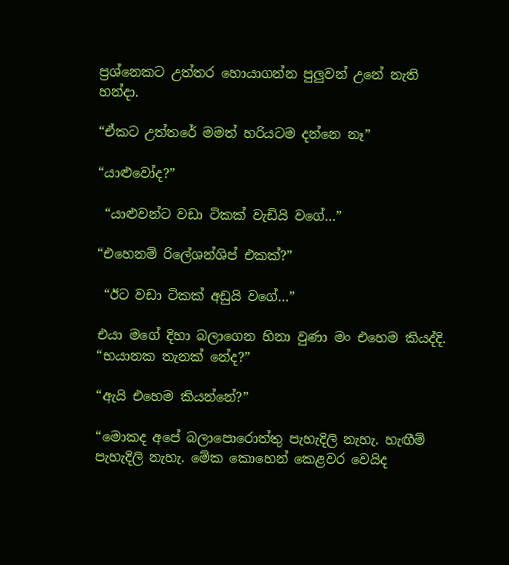ප්‍රශ්නෙකට උත්තර හොයාගන්න පුලුවන් උනේ නැති හන්දා.

“ඒකට උත්තරේ මමත් හරියටම දන්නෙ නෑ”

“යාළුවෝද?”

 “යාළුවන්ට වඩා ටිකක් වැඩියි වගේ…”

“එහෙනම් රිලේශන්ශිප් එකක්?”

 “ඊට වඩා ටිකක් අඩුයි වගේ…”

එයා මගේ දිහා බලාගෙන හිනා වුණා මං එහෙම කියද්දි. “භයානක තැනක් නේද?”

“ඇයි එහෙම කියන්නේ?”

“මොකද අපේ බලාපොරොත්තු පැහැදිලි නැහැ. හැඟීම් පැහැදිලි නැහැ. මේක කොහෙන් කෙළවර වෙයිද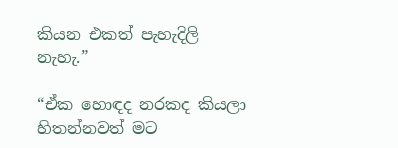කියන එකත් පැහැදිලි නැහැ.”

“ඒක හොඳද නරකද කියලා හිතන්නවත් මට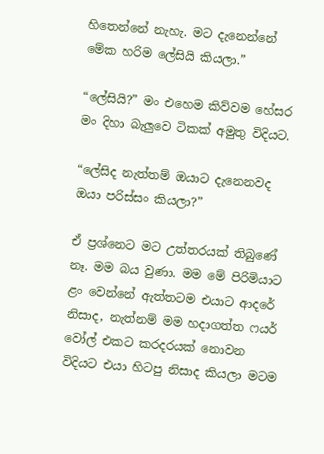හිතෙන්නේ නැහැ. මට දැනෙන්නේ මේක හරිම ලේසියි කියලා.”

“ලේසියි?” මං එහෙම කිව්වම හේසර මං දිහා බැලුවෙ ටිකක් අමුතු විදියට.

“ලේසිද නැත්තම් ඔයාට දැනෙනවද ඔයා පරිස්සං කියලා?”

ඒ ප්‍රශ්නෙට මට උත්තරයක් තිබුණේ නෑ. මම බය වුණා. මම මේ පිරිමියාට ළං වෙන්නේ ඇත්තටම එයාට ආදරේ නිසාද, නැත්නම් මම හදාගත්ත ෆයර් වෝල් එකට කරදරයක් නොවන විදියට එයා හිටපු නිසාද කියලා මටම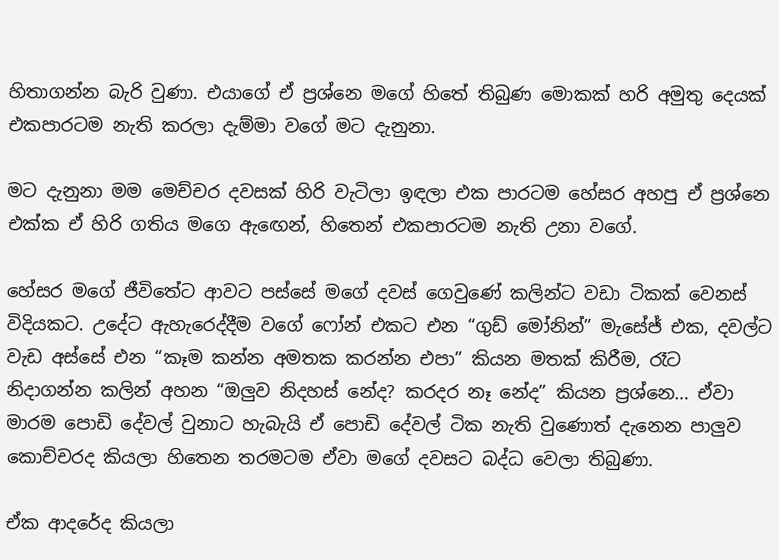හිතාගන්න බැරි වුණා. එයාගේ ඒ ප්‍රශ්නෙ මගේ හිතේ තිබුණ මොකක් හරි අමුතු දෙයක් එකපාරටම නැති කරලා දැම්මා වගේ මට දැනුනා.

මට දැනුනා මම මෙච්චර දවසක් හිරි වැටිලා ඉඳලා එක පාරටම හේසර අහපු ඒ ප්‍රශ්නෙ එක්ක ඒ හිරි ගතිය මගෙ ඇඟෙන්, හිතෙන් එකපාරටම නැති උනා වගේ.

හේසර මගේ ජීවිතේට ආවට පස්සේ මගේ දවස් ගෙවුණේ කලින්ට වඩා ටිකක් වෙනස් විදියකට. උදේට ඇහැරෙද්දීම වගේ ෆෝන් එකට එන “ගුඩ් මෝනින්” මැසේජ් එක, දවල්ට වැඩ අස්සේ එන “කෑම කන්න අමතක කරන්න එපා” කියන මතක් කිරීම, රෑට නිදාගන්න කලින් අහන “ඔලුව නිදහස් නේද? කරදර නෑ නේද” කියන ප්‍රශ්නෙ… ඒවා මාරම පොඩි දේවල් වුනාට හැබැයි ඒ පොඩි දේවල් ටික නැති වුණොත් දැනෙන පාලුව කොච්චරද කියලා හිතෙන තරමටම ඒවා මගේ දවසට බද්ධ වෙලා තිබුණා.

ඒක ආදරේද කියලා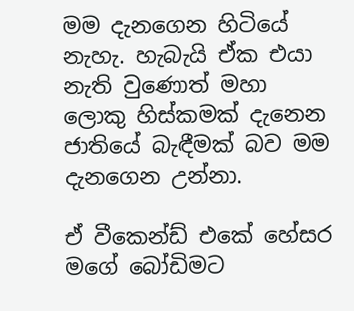මම දැනගෙන හිටියේ නැහැ. හැබැයි ඒක එයා නැති වුණොත් මහා ලොකු හිස්කමක් දැනෙන ජාතියේ බැඳීමක් බව මම දැනගෙන උන්නා.

ඒ වීකෙන්ඩ් එකේ හේසර මගේ බෝඩිමට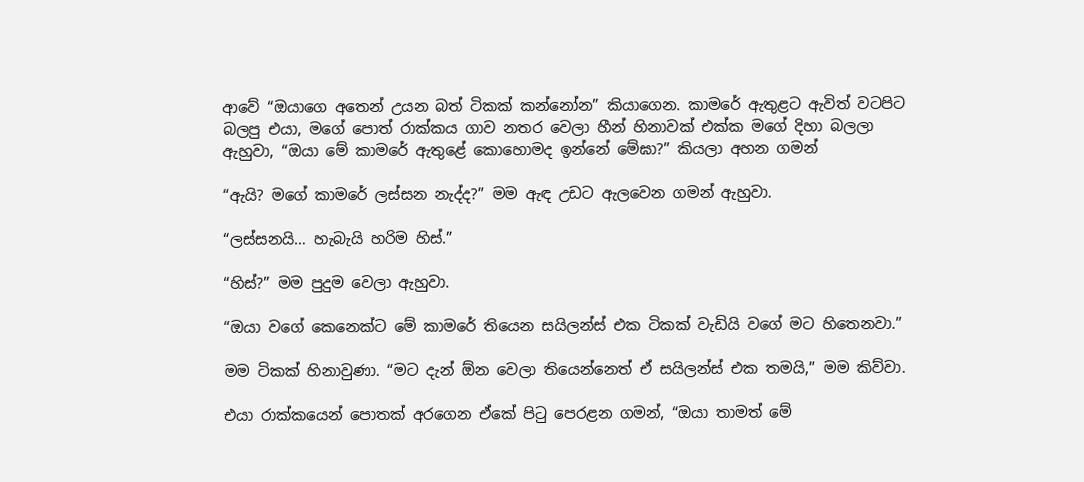ආවේ “ඔයාගෙ අතෙන් උයන බත් ටිකක් කන්නෝන” කියාගෙන. කාමරේ ඇතුළට ඇවිත් වටපිට බලපු එයා, මගේ පොත් රාක්කය ගාව නතර වෙලා හීන් හිනාවක් එක්ක මගේ දිහා බලලා ඇහුවා, “ඔයා මේ කාමරේ ඇතුළේ කොහොමද ඉන්නේ මේඝා?” කියලා අහන ගමන්

“ඇයි? මගේ කාමරේ ලස්සන නැද්ද?” මම ඇඳ උඩට ඇලවෙන ගමන් ඇහුවා.

“ලස්සනයි… හැබැයි හරිම හිස්.”

“හිස්?” මම පුදුම වෙලා ඇහුවා.

“ඔයා වගේ කෙනෙක්ට මේ කාමරේ තියෙන සයිලන්ස් එක ටිකක් වැඩියි වගේ මට හිතෙනවා.”

මම ටිකක් හිනාවුණා. “මට දැන් ඕන වෙලා තියෙන්නෙත් ඒ සයිලන්ස් එක තමයි,” මම කිව්වා.

එයා රාක්කයෙන් පොතක් අරගෙන ඒකේ පිටු පෙරළන ගමන්, “ඔයා තාමත් මේ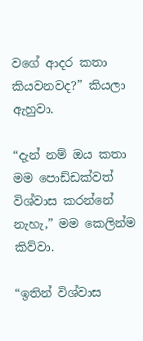වගේ ආදර කතා කියවනවද?” කියලා ඇහුවා.

“දැන් නම් ඔය කතා මම පොඩ්ඩක්වත් විශ්වාස කරන්නේ නැහැ,” මම කෙලින්ම කිව්වා.

“ඉතින් විශ්වාස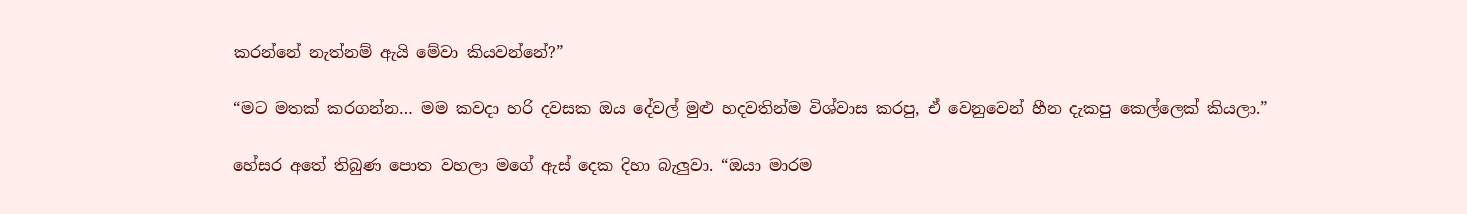කරන්නේ නැත්නම් ඇයි මේවා කියවන්නේ?”

“මට මතක් කරගන්න… මම කවදා හරි දවසක ඔය දේවල් මුළු හදවතින්ම විශ්වාස කරපු, ඒ වෙනුවෙන් හීන දැකපු කෙල්ලෙක් කියලා.”

හේසර අතේ තිබුණ පොත වහලා මගේ ඇස් දෙක දිහා බැලුවා. “ඔයා මාරම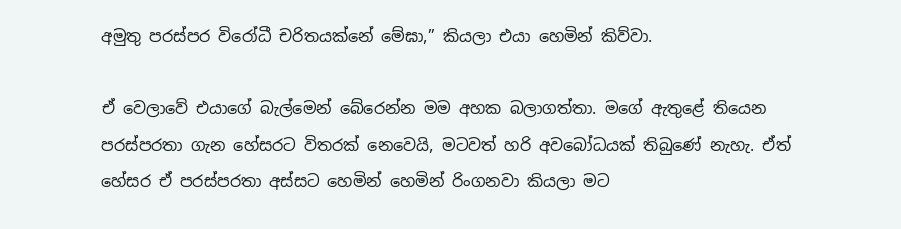අමුතු පරස්පර විරෝධී චරිතයක්නේ මේඝා,” කියලා එයා හෙමින් කිව්වා.

ඒ වෙලාවේ එයාගේ බැල්මෙන් බේරෙන්න මම අහක බලාගත්තා. මගේ ඇතුළේ තියෙන පරස්පරතා ගැන හේසරට විතරක් නෙවෙයි, මටවත් හරි අවබෝධයක් තිබුණේ නැහැ. ඒත් හේසර ඒ පරස්පරතා අස්සට හෙමින් හෙමින් රිංගනවා කියලා මට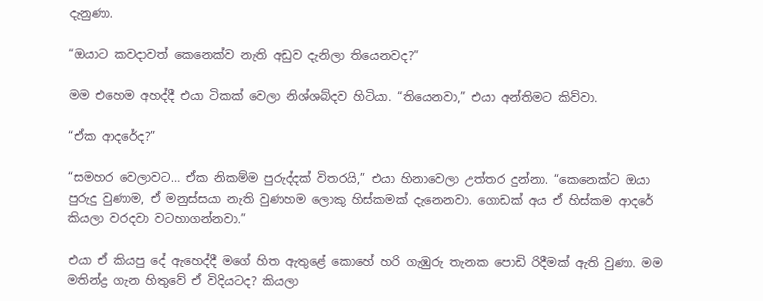දැනුණා.

“ඔයාට කවදාවත් කෙනෙක්ව නැති අඩුව දැනිලා තියෙනවද?”

මම එහෙම අහද්දී එයා ටිකක් වෙලා නිශ්ශබ්දව හිටියා. “තියෙනවා,” එයා අන්තිමට කිව්වා.

“ඒක ආදරේද?”

“සමහර වෙලාවට… ඒක නිකම්ම පුරුද්දක් විතරයි,” එයා හිනාවෙලා උත්තර දුන්නා. “කෙනෙක්ට ඔයා පුරුදු වුණාම, ඒ මනුස්සයා නැති වුණහම ලොකු හිස්කමක් දැනෙනවා. ගොඩක් අය ඒ හිස්කම ආදරේ කියලා වරදවා වටහාගන්නවා.”

එයා ඒ කියපු දේ ඇහෙද්දී මගේ හිත ඇතුළේ කොහේ හරි ගැඹුරු තැනක පොඩි රිදීමක් ඇති වුණා. මම මතින්ද්‍ර ගැන හිතුවේ ඒ විදියටද? කියලා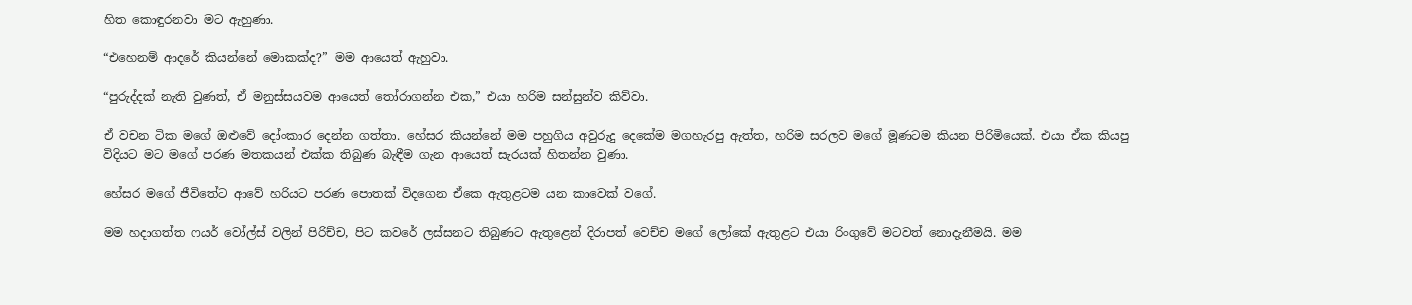හිත කොඳුරනවා මට ඇහුණා.

“එහෙනම් ආදරේ කියන්නේ මොකක්ද?” මම ආයෙත් ඇහුවා.

“පුරුද්දක් නැති වුණත්, ඒ මනුස්සයවම ආයෙත් තෝරාගන්න එක,” එයා හරිම සන්සුන්ව කිව්වා.

ඒ වචන ටික මගේ ඔළුවේ දෝංකාර දෙන්න ගත්තා. හේසර කියන්නේ මම පහුගිය අවුරුදු දෙකේම මගහැරපු ඇත්ත, හරිම සරලව මගේ මූණටම කියන පිරිමියෙක්. එයා ඒක කියපු විදියට මට මගේ පරණ මතකයන් එක්ක තිබුණ බැඳීම ගැන ආයෙත් සැරයක් හිතන්න වුණා.

හේසර මගේ ජීවිතේට ආවේ හරියට පරණ පොතක් විදගෙන ඒකෙ ඇතුළටම යන කාවෙක් වගේ.

මම හදාගත්ත ෆයර් වෝල්ස් වලින් පිරිච්ච, පිට කවරේ ලස්සනට තිබුණට ඇතුළෙන් දිරාපත් වෙච්ච මගේ ලෝකේ ඇතුළට එයා රිංගුවේ මටවත් නොදැනීමයි. මම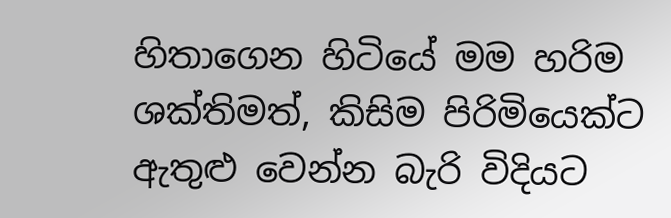හිතාගෙන හිටියේ මම හරිම ශක්තිමත්, කිසිම පිරිමියෙක්ට ඇතුළු වෙන්න බැරි විදියට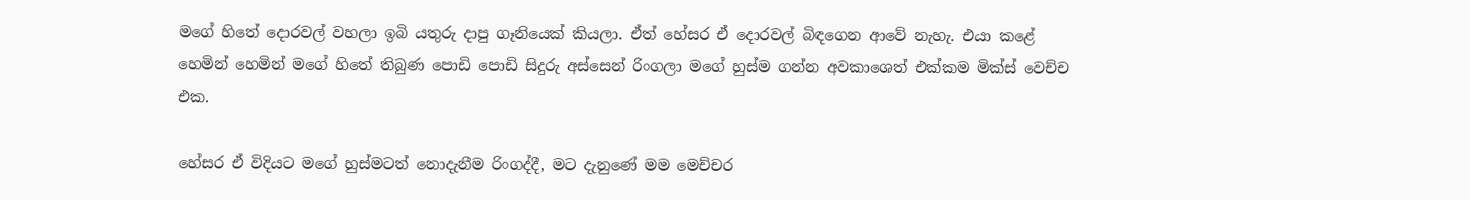මගේ හිතේ දොරවල් වහලා ඉබි යතුරු දාපු ගෑනියෙක් කියලා. ඒත් හේසර ඒ දොරවල් බිඳගෙන ආවේ නැහැ. එයා කළේ හෙමින් හෙමින් මගේ හිතේ තිබුණ පොඩි පොඩි සිදුරු අස්සෙන් රිංගලා මගේ හුස්ම ගන්න අවකාශෙත් එක්කම මික්ස් වෙච්ච එක.

හේසර ඒ විදියට මගේ හුස්මටත් නොදැනීම රිංගද්දී, මට දැනුණේ මම මෙච්චර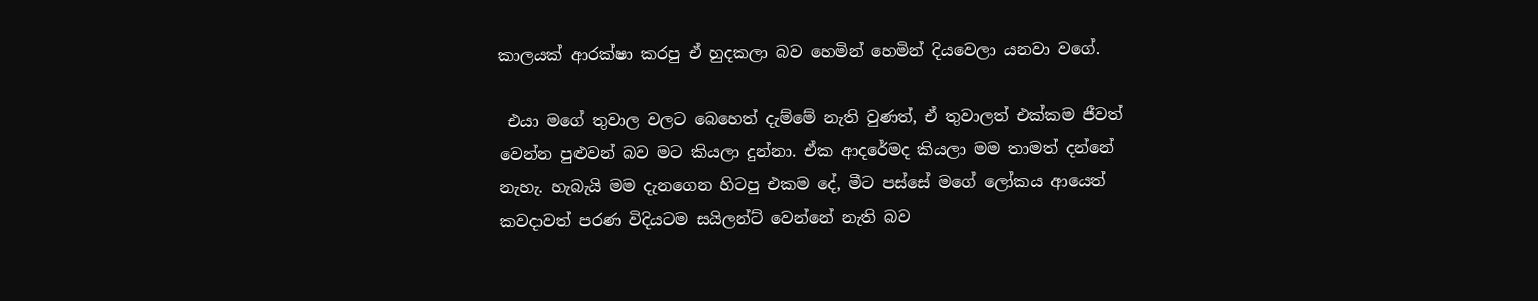කාලයක් ආරක්ෂා කරපු ඒ හුදකලා බව හෙමින් හෙමින් දියවෙලා යනවා වගේ.

 එයා මගේ තුවාල වලට බෙහෙත් දැම්මේ නැති වුණත්, ඒ තුවාලත් එක්කම ජීවත් වෙන්න පුළුවන් බව මට කියලා දුන්නා. ඒක ආදරේමද කියලා මම තාමත් දන්නේ නැහැ. හැබැයි මම දැනගෙන හිටපු එකම දේ, මීට පස්සේ මගේ ලෝකය ආයෙත් කවදාවත් පරණ විදියටම සයිලන්ට් වෙන්නේ නැති බව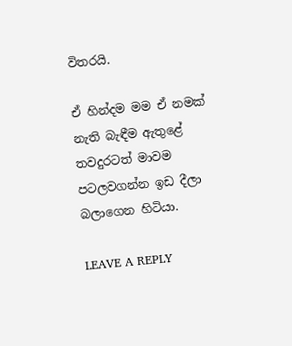විතරයි.

ඒ හින්දම මම ඒ නමක් නැති බැඳීම ඇතුළේ තවදුරටත් මාවම පටලවගන්න ඉඩ දීලා බලාගෙන හිටියා.

LEAVE A REPLY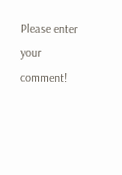Please enter your comment!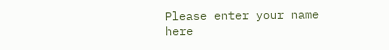Please enter your name here